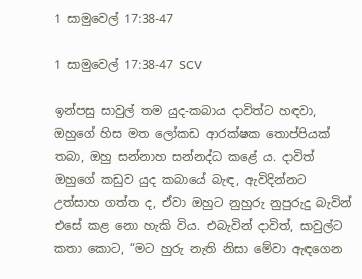1 සාමුවෙල් 17:38-47

1 සාමුවෙල් 17:38-47 SCV

ඉන්පසු සාවුල් තම යුද-කබාය දාවිත්ට හඳවා, ඔහුගේ හිස මත ලෝකඩ ආරක්ෂක තොප්පියක් තබා, ඔහු සන්නාහ සන්නද්ධ කළේ ය. දාවිත් ඔහුගේ කඩුව යුද කබායේ බැඳ, ඇවිදින්නට උත්සාහ ගත්ත ද, ඒවා ඔහුට නුහුරු නුපුරුදු බැවින් එසේ කළ නො හැකි විය. එබැවින් දාවිත්, සාවුල්ට කතා කොට, “මට හුරු නැති නිසා මේවා ඇඳගෙන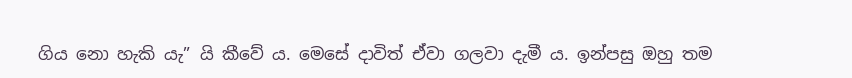ගිය නො හැකි යැ” යි කීවේ ය. මෙසේ දාවිත් ඒවා ගලවා දැමී ය. ඉන්පසු ඔහු තම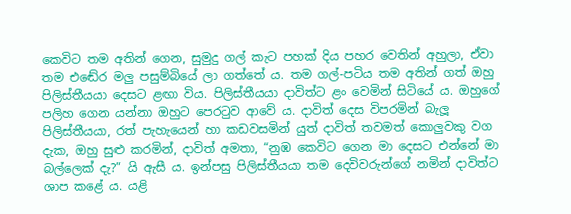කෙවිට තම අතින් ගෙන, සුමුදු ගල් කැට පහක් දිය පහර වෙතින් අහුලා, ඒවා තම එඬේර මලු පසුම්බියේ ලා ගත්තේ ය. තම ගල්-පටිය තම අතින් ගත් ඔහු පිලිස්තීයයා දෙසට ළඟා විය. පිලිස්තීයයා දාවිත්ට ළං වෙමින් සිටියේ ය. ඔහුගේ පලිහ ගෙන යන්නා ඔහුට පෙරටුව ආවේ ය. දාවිත් දෙස විපරමින් බැලූ පිලිස්තීයයා, රත් පැහැයෙන් හා කඩවසමින් යුත් දාවිත් තවමත් කොලුවකු වග දැක, ඔහු සුළු කරමින්, දාවිත් අමතා, “නුඹ කෙවිට ගෙන මා දෙසට එන්නේ මා බල්ලෙක් දැ?” යි ඇසී ය. ඉන්පසු පිලිස්තීයයා තම දෙවිවරුන්ගේ නමින් දාවිත්ට ශාප කළේ ය. යළි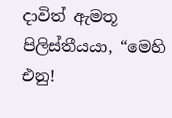දාවිත් ඇමතූ පිලිස්තීයයා, “මෙහි එනු!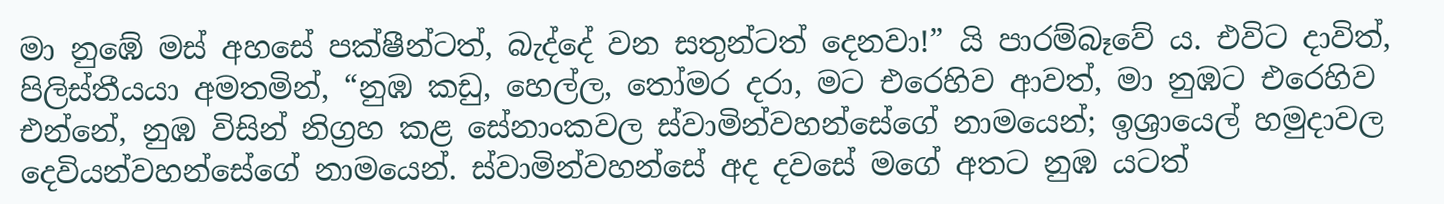මා නුඹේ මස් අහසේ පක්ෂීන්ටත්, බැද්දේ වන සතුන්ටත් දෙනවා!” යි පාරම්බෑවේ ය. එවිට දාවිත්, පිලිස්තීයයා අමතමින්, “නුඹ කඩු, හෙල්ල, තෝමර දරා, මට එරෙහිව ආවත්, මා නුඹට එරෙහිව එන්නේ, නුඹ විසින් නිග්‍රහ කළ සේනාංකවල ස්වාමින්වහන්සේගේ නාමයෙන්; ඉශ්‍රායෙල් හමුදාවල දෙවියන්වහන්සේගේ නාමයෙන්. ස්වාමින්වහන්සේ අද දවසේ මගේ අතට නුඹ යටත්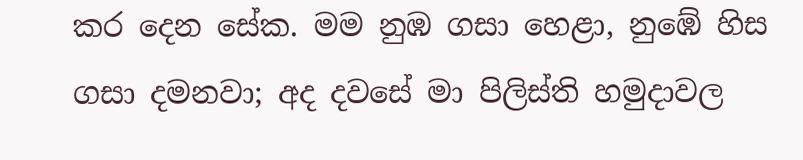කර දෙන සේක. මම නුඹ ගසා හෙළා, නුඹේ හිස ගසා දමනවා; අද දවසේ මා පිලිස්ති හමුදාවල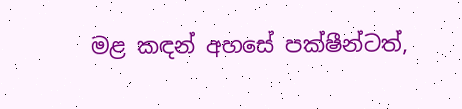මළ කඳන් අහසේ පක්ෂීන්ටත්,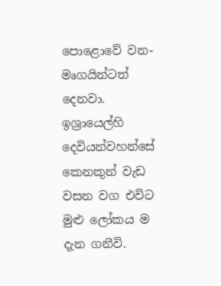පොළොවේ වන-මෘගයින්ටත් දෙනවා. ඉශ්‍රායෙල්හි දෙවියන්වහන්සේ කෙනකුන් වැඩ වසන වග එවිට මුළු ලෝකය ම දැන ගනීවි.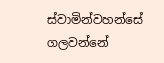ස්වාමින්වහන්සේ ගලවන්නේ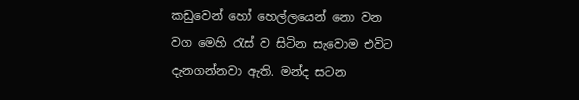කඩුවෙන් හෝ හෙල්ලයෙන් නො වන වග මෙහි රැස් ව සිටින සැවොම එවිට දැනගන්නවා ඇති. මන්ද සටන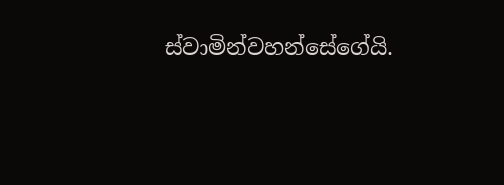ස්වාමින්වහන්සේගේයි.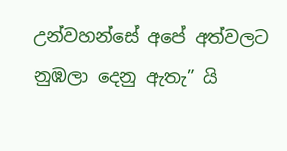උන්වහන්සේ අපේ අත්වලට නුඹලා දෙනු ඇතැ” යි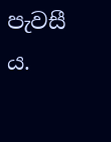පැවසී ය.